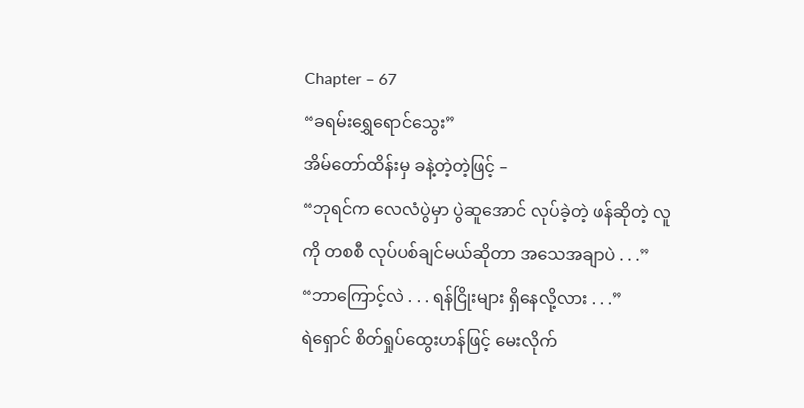Chapter – 67
“ခရမ်းရွှေရောင်သွေး”
အိမ်တော်ထိန်းမှ ခနဲ့တဲ့တဲ့ဖြင့် –
“ဘုရင်က လေလံပွဲမှာ ပွဲဆူအောင် လုပ်ခဲ့တဲ့ ဖန်ဆိုတဲ့ လူကို တစစီ လုပ်ပစ်ချင်မယ်ဆိုတာ အသေအချာပဲ . . .”
“ဘာကြောင့်လဲ . . . ရန်ငြိုးများ ရှိနေလို့လား . . .”
ရဲရှောင် စိတ်ရှုပ်ထွေးဟန်ဖြင့် မေးလိုက်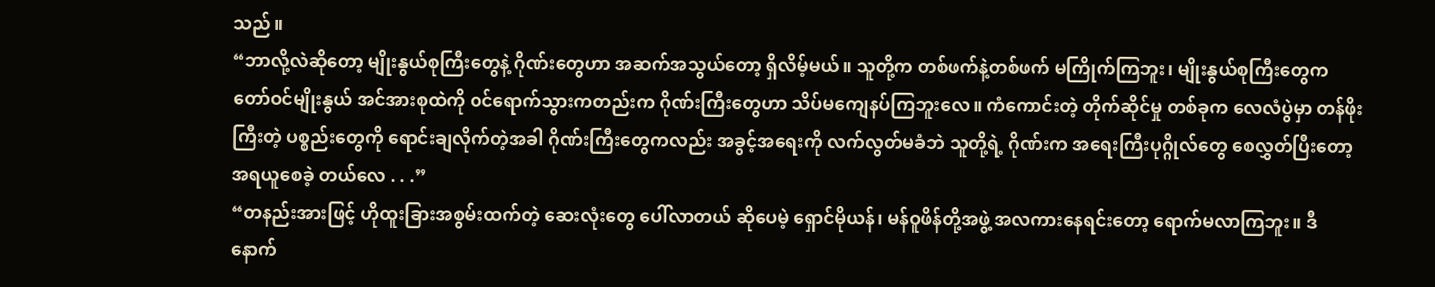သည်။
“ဘာလို့လဲဆိုတော့ မျိုးနွယ်စုကြီးတွေနဲ့ ဂိုဏ်းတွေဟာ အဆက်အသွယ်တော့ ရှိလိမ့်မယ်။ သူတို့က တစ်ဖက်နဲ့တစ်ဖက် မကြိုက်ကြဘူး၊ မျိုးနွယ်စုကြီးတွေက တော်ဝင်မျိုးနွယ် အင်အားစုထဲကို ၀င်ရောက်သွားကတည်းက ဂိုဏ်းကြီးတွေဟာ သိပ်မကျေနပ်ကြဘူးလေ။ ကံကောင်းတဲ့ တိုက်ဆိုင်မှု တစ်ခုက လေလံပွဲမှာ တန်ဖိုးကြီးတဲ့ ပစ္စည်းတွေကို ရောင်းချလိုက်တဲ့အခါ ဂိုဏ်းကြီးတွေကလည်း အခွင့်အရေးကို လက်လွတ်မခံဘဲ သူတို့ရဲ့ ဂိုဏ်းက အရေးကြီးပုဂ္ဂိုလ်တွေ စေလွှတ်ပြီးတော့ အရယူစေခဲ့ တယ်လေ . . .”
“တနည်းအားဖြင့် ဟိုထူးခြားအစွမ်းထက်တဲ့ ဆေးလုံးတွေ ပေါ်လာတယ် ဆိုပေမဲ့ ရှောင်မိုယန်၊ မန်ဝူဖိန်တို့အဖွဲ့ အလကားနေရင်းတော့ ရောက်မလာကြဘူး။ ဒီနောက်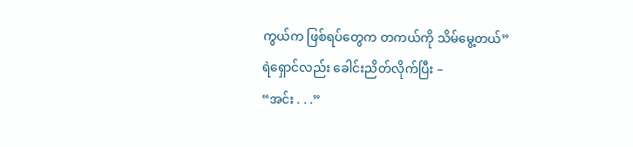ကွယ်က ဖြစ်ရပ်တွေက တကယ်ကို သိမ်မွေ့တယ်”
ရဲရှောင်လည်း ခေါင်းညိတ်လိုက်ပြီး –
“အင်း . . .”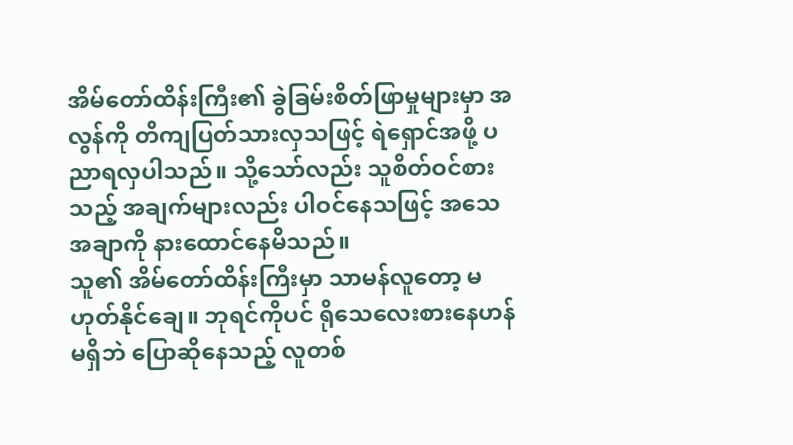အိမ်တော်ထိန်းကြီး၏ ခွဲခြမ်းစိတ်ဖြာမှုများမှာ အလွန်ကို တိကျပြတ်သားလှသဖြင့် ရဲရှောင်အဖို့ ပညာရလှပါသည်။ သို့သော်လည်း သူစိတ်ဝင်စားသည့် အချက်များလည်း ပါဝင်နေသဖြင့် အသေအချာကို နားထောင်နေမိသည်။
သူ၏ အိမ်တော်ထိန်းကြီးမှာ သာမန်လူတော့ မဟုတ်နိုင်ချေ။ ဘုရင်ကိုပင် ရိုသေလေးစားနေဟန် မရှိဘဲ ပြောဆိုနေသည့် လူတစ်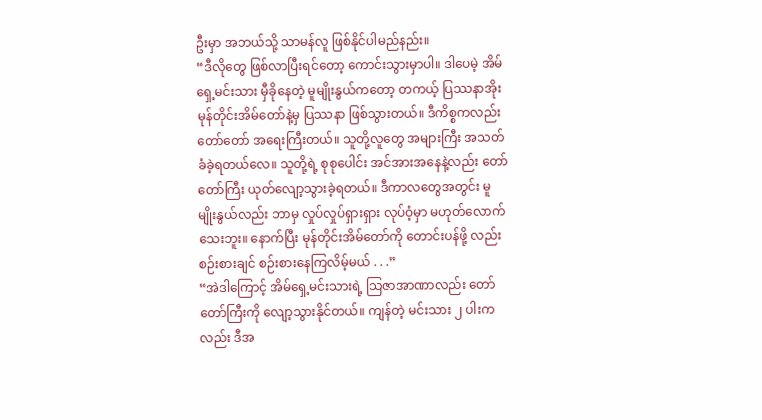ဦးမှာ အဘယ်သို့ သာမန်လူ ဖြစ်နိုင်ပါမည်နည်း။
“ဒီလိုတွေ ဖြစ်လာပြီးရင်တော့ ကောင်းသွားမှာပါ။ ဒါပေမဲ့ အိမ်ရှေ့မင်းသား မှီခိုနေတဲ့ မူမျိုးနွယ်ကတော့ တကယ့် ပြဿနာအိုး မုန်တိုင်းအိမ်တော်နဲ့မှ ပြဿနာ ဖြစ်သွားတယ်။ ဒီကိစ္စကလည်း တော်တော် အရေးကြီးတယ်။ သူတို့လူတွေ အများကြီး အသတ်ခံခဲ့ရတယ်လေ။ သူတို့ရဲ့ စုစုပေါင်း အင်အားအနေနဲ့လည်း တော်တော်ကြီး ယုတ်လျော့သွားခဲ့ရတယ်။ ဒီကာလတွေအတွင်း မူမျိုးနွယ်လည်း ဘာမှ လှုပ်လှုပ်ရှားရှား လုပ်ဝံ့မှာ မဟုတ်လောက်သေးဘူး။ နောက်ပြီး မုန်တိုင်းအိမ်တော်ကို တောင်းပန်ဖို့ လည်း စဉ်းစားချင် စဉ်းစားနေကြလိမ့်မယ် . . .”
“အဲဒါကြောင့် အိမ်ရှေ့မင်းသားရဲ့ သြဇာအာဏာလည်း တော်တော်ကြီးကို လျော့သွားနိုင်တယ်။ ကျန်တဲ့ မင်းသား ၂ ပါးကလည်း ဒီအ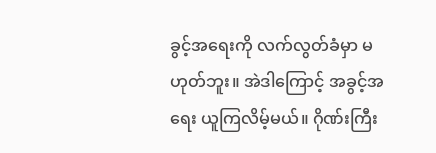ခွင့်အရေးကို လက်လွတ်ခံမှာ မဟုတ်ဘူး။ အဲဒါကြောင့် အခွင့်အရေး ယူကြလိမ့်မယ်။ ဂိုဏ်းကြီး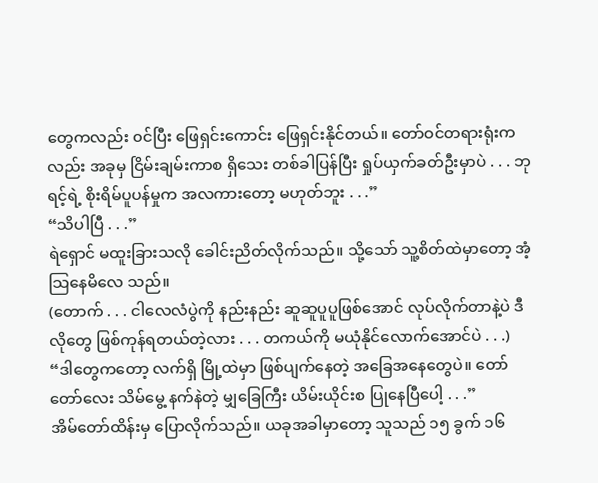တွေကလည်း ၀င်ပြီး ဖြေရှင်းကောင်း ဖြေရှင်းနိုင်တယ်။ တော်ဝင်တရားရုံးက လည်း အခုမှ ငြိမ်းချမ်းကာစ ရှိသေး တစ်ခါပြန်ပြီး ရှုပ်ယှက်ခတ်ဦးမှာပဲ . . . ဘုရင့်ရဲ့ စိုးရိမ်ပူပန်မှုက အလကားတော့ မဟုတ်ဘူး . . .”
“သိပါပြီ . . .”
ရဲရှောင် မထူးခြားသလို ခေါင်းညိတ်လိုက်သည်။ သို့သော် သူ့စိတ်ထဲမှာတော့ အံ့သြနေမိလေ သည်။
(တောက် . . . ငါလေလံပွဲကို နည်းနည်း ဆူဆူပူပူဖြစ်အောင် လုပ်လိုက်တာနဲ့ပဲ ဒီလိုတွေ ဖြစ်ကုန်ရတယ်တဲ့လား . . . တကယ်ကို မယုံနိုင်လောက်အောင်ပဲ . . .)
“ဒါတွေကတော့ လက်ရှိ မြို့ထဲမှာ ဖြစ်ပျက်နေတဲ့ အခြေအနေတွေပဲ။ တော်တော်လေး သိမ်မွေ့ နက်နဲတဲ့ မျှခြေကြီး ယိမ်းယိုင်းစ ပြုနေပြီပေါ့ . . .”
အိမ်တော်ထိန်းမှ ပြောလိုက်သည်။ ယခုအခါမှာတော့ သူသည် ၁၅ ခွက် ၁၆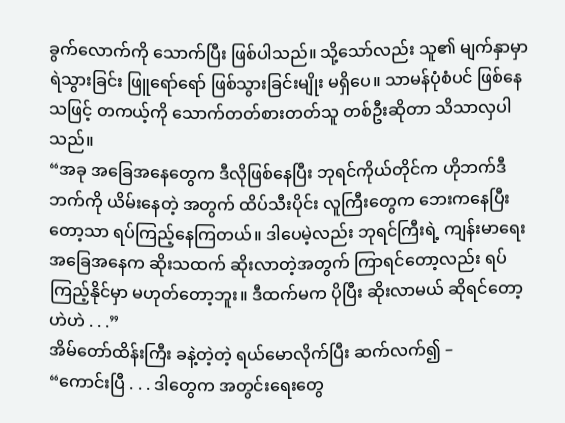ခွက်လောက်ကို သောက်ပြီး ဖြစ်ပါသည်။ သို့သော်လည်း သူ၏ မျက်နှာမှာ ရဲသွားခြင်း ဖြူရော်ရော် ဖြစ်သွားခြင်းမျိုး မရှိပေ။ သာမန်ပုံစံပင် ဖြစ်နေသဖြင့် တကယ့်ကို သောက်တတ်စားတတ်သူ တစ်ဦးဆိုတာ သိသာလှပါသည်။
“အခု အခြေအနေတွေက ဒီလိုဖြစ်နေပြီး ဘုရင်ကိုယ်တိုင်က ဟိုဘက်ဒီဘက်ကို ယိမ်းနေတဲ့ အတွက် ထိပ်သီးပိုင်း လူကြီးတွေက ဘေးကနေပြီးတော့သာ ရပ်ကြည့်နေကြတယ်။ ဒါပေမဲ့လည်း ဘုရင်ကြီးရဲ့ ကျန်းမာရေး အခြေအနေက ဆိုးသထက် ဆိုးလာတဲ့အတွက် ကြာရင်တော့လည်း ရပ်ကြည့်နိုင်မှာ မဟုတ်တော့ဘူး။ ဒီထက်မက ပိုပြီး ဆိုးလာမယ် ဆိုရင်တော့ ဟဲဟဲ . . .”
အိမ်တော်ထိန်းကြီး ခနဲ့တဲ့တဲ့ ရယ်မောလိုက်ပြီး ဆက်လက်၍ –
“ကောင်းပြီ . . . ဒါတွေက အတွင်းရေးတွေ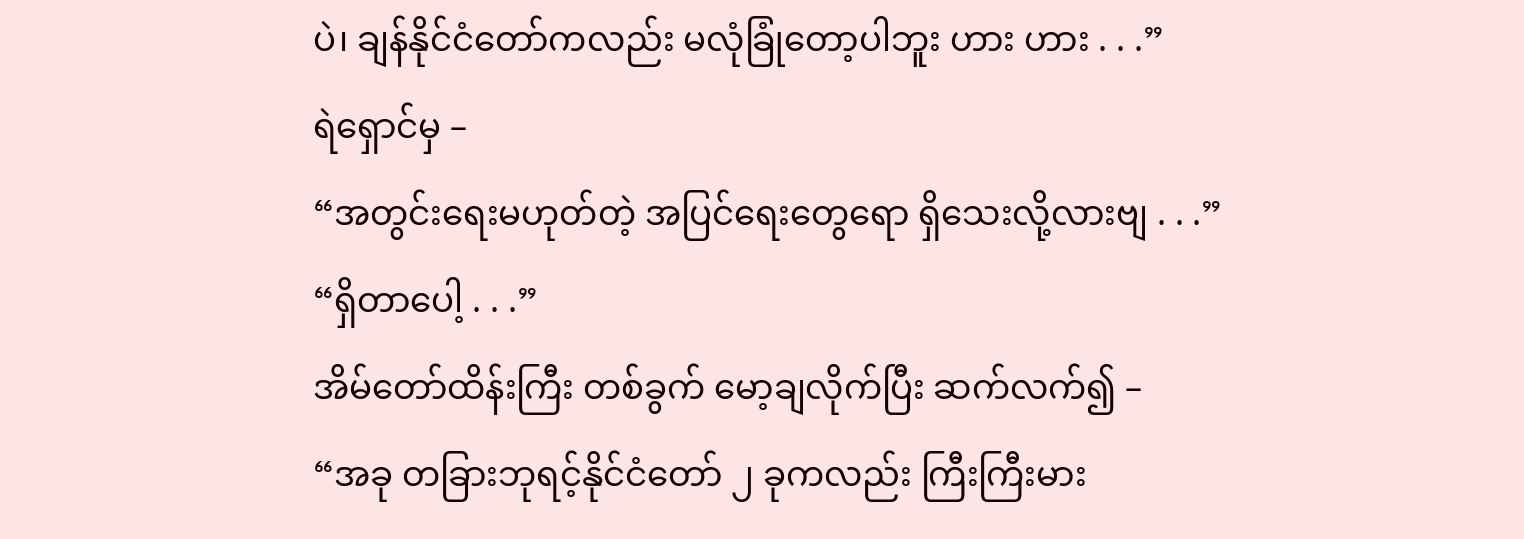ပဲ၊ ချန်နိုင်ငံတော်ကလည်း မလုံခြုံတော့ပါဘူး ဟား ဟား . . .”
ရဲရှောင်မှ –
“အတွင်းရေးမဟုတ်တဲ့ အပြင်ရေးတွေရော ရှိသေးလို့လားဗျ . . .”
“ရှိတာပေါ့ . . .”
အိမ်တော်ထိန်းကြီး တစ်ခွက် မော့ချလိုက်ပြီး ဆက်လက်၍ –
“အခု တခြားဘုရင့်နိုင်ငံတော် ၂ ခုကလည်း ကြီးကြီးမား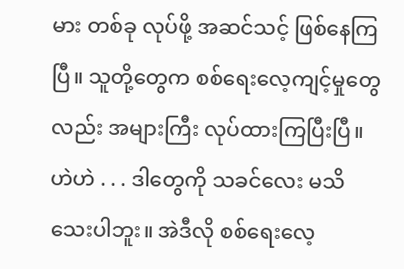မား တစ်ခု လုပ်ဖို့ အဆင်သင့် ဖြစ်နေကြပြီ။ သူတို့တွေက စစ်ရေးလေ့ကျင့်မှုတွေလည်း အများကြီး လုပ်ထားကြပြီးပြီ။ ဟဲဟဲ . . . ဒါတွေကို သခင်လေး မသိသေးပါဘူး။ အဲဒီလို စစ်ရေးလေ့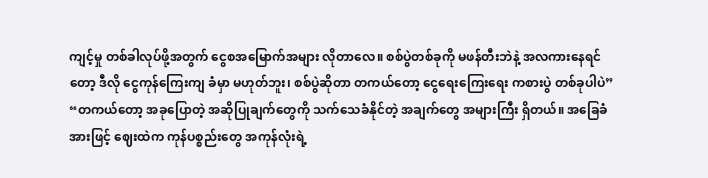ကျင့်မှု တစ်ခါလုပ်ဖို့အတွက် ငွေစအမြောက်အများ လိုတာလေ။ စစ်ပွဲတစ်ခုကို မဖန်တီးဘဲနဲ့ အလကားနေရင်တော့ ဒီလို ငွေကုန်ကြေးကျ ခံမှာ မဟုတ်ဘူး၊ စစ်ပွဲဆိုတာ တကယ်တော့ ငွေရေးကြေးရေး ကစားပွဲ တစ်ခုပါပဲ”
“တကယ်တော့ အခုပြောတဲ့ အဆိုပြုချက်တွေကို သက်သေခံနိုင်တဲ့ အချက်တွေ အများကြီး ရှိတယ်။ အခြေခံအားဖြင့် ဈေးထဲက ကုန်ပစ္စည်းတွေ အကုန်လုံးရဲ့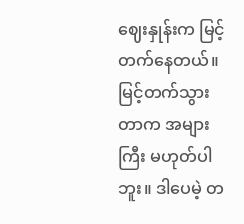ဈေးနှုန်းက မြင့်တက်နေတယ်။ မြင့်တက်သွားတာက အများကြီး မဟုတ်ပါဘူး။ ဒါပေမဲ့ တ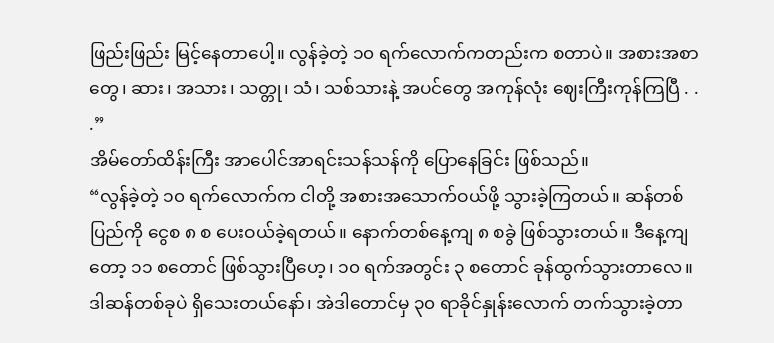ဖြည်းဖြည်း မြင့်နေတာပေါ့။ လွန်ခဲ့တဲ့ ၁၀ ရက်လောက်ကတည်းက စတာပဲ။ အစားအစာတွေ၊ ဆား၊ အသား၊ သတ္တု၊ သံ၊ သစ်သားနဲ့ အပင်တွေ အကုန်လုံး ဈေးကြီးကုန်ကြပြီ . . .”
အိမ်တော်ထိန်းကြီး အာပေါင်အာရင်းသန်သန်ကို ပြောနေခြင်း ဖြစ်သည်။
“လွန်ခဲ့တဲ့ ၁၀ ရက်လောက်က ငါတို့ အစားအသောက်ဝယ်ဖို့ သွားခဲ့ကြတယ်။ ဆန်တစ်ပြည်ကို ငွေစ ၈ စ ပေးဝယ်ခဲ့ရတယ်။ နောက်တစ်နေ့ကျ ၈ စခွဲ ဖြစ်သွားတယ်။ ဒီနေ့ကျတော့ ၁၁ စတောင် ဖြစ်သွားပြီဟေ့၊ ၁၀ ရက်အတွင်း ၃ စတောင် ခုန်ထွက်သွားတာလေ။ ဒါဆန်တစ်ခုပဲ ရှိသေးတယ်နော်၊ အဲဒါတောင်မှ ၃၀ ရာခိုင်နှုန်းလောက် တက်သွားခဲ့တာ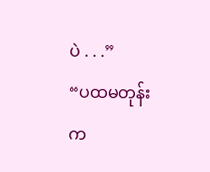ပဲ . . .”
“ပထမတုန်းက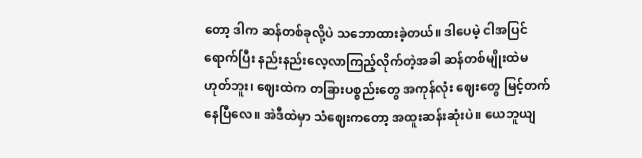တော့ ဒါက ဆန်တစ်ခုလို့ပဲ သဘောထားခဲ့တယ်။ ဒါပေမဲ့ ငါအပြင်ရောက်ပြီး နည်းနည်းလေ့လာကြည့်လိုက်တဲ့အခါ ဆန်တစ်မျိုးထဲမဟုတ်ဘူး၊ ဈေးထဲက တခြားပစ္စည်းတွေ အကုန်လုံး ဈေးတွေ မြင့်တက်နေပြီလေ။ အဲဒီထဲမှာ သံဈေးကတော့ အထူးဆန်းဆုံးပဲ။ ယေဘူယျ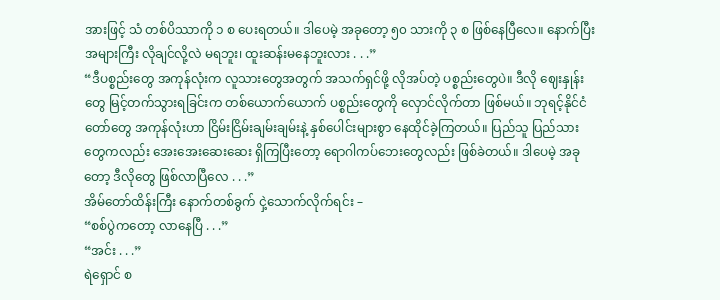အားဖြင့် သံ တစ်ပိဿာကို ၁ စ ပေးရတယ်။ ဒါပေမဲ့ အခုတော့ ၅၀ သားကို ၃ စ ဖြစ်နေပြီလေ။ နောက်ပြီး အများကြီး လိုချင်လို့လဲ မရဘူး၊ ထူးဆန်းမနေဘူးလား . . .”
“ဒီပစ္စည်းတွေ အကုန်လုံးက လူသားတွေအတွက် အသက်ရှင်ဖို့ လိုအပ်တဲ့ ပစ္စည်းတွေပဲ။ ဒီလို ဈေးနှုန်းတွေ မြင့်တက်သွားရခြင်းက တစ်ယောက်ယောက် ပစ္စည်းတွေကို လှောင်လိုက်တာ ဖြစ်မယ်။ ဘုရင့်နိုင်ငံတော်တွေ အကုန်လုံးဟာ ငြိမ်းငြိမ်းချမ်းချမ်းနဲ့ နှစ်ပေါင်းများစွာ နေထိုင်ခဲ့ကြတယ်။ ပြည်သူ ပြည်သားတွေကလည်း အေးအေးဆေးဆေး ရှိကြပြီးတော့ ရောဂါကပ်ဘေးတွေလည်း ဖြစ်ခဲတယ်။ ဒါပေမဲ့ အခုတော့ ဒီလိုတွေ ဖြစ်လာပြီလေ . . .”
အိမ်တော်ထိန်းကြီး နောက်တစ်ခွက် ငှဲ့သောက်လိုက်ရင်း –
“စစ်ပွဲကတော့ လာနေပြီ . . .”
“အင်း . . .”
ရဲရှောင် စ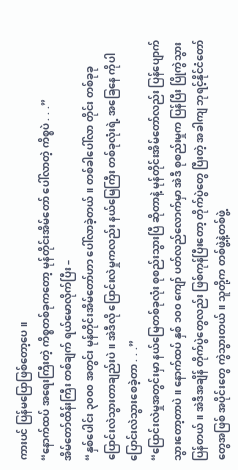ကားပင် ပြန်မပြောဖြစ်တော့ပေ။
“နောက်ထပ် အရေးကြီးတဲ့ ကိစ္စတစ်ခုကတော့ မုန်တိုင်းအိမ်တော် ပေါ်လာတဲ့ ကိစ္စပဲ . . .”
အိမ်တော်ထိန်းကြီး တစ်ချက် ရယ်မောလိုက်ပြီး –
“နှစ်ပေါင်း ၃၀၀၀ အတွင်း မုန်တိုင်းအိမ်တော်ဟာ ပေါ်လာခဲ့တယ်။ တစ်ခါပေါ်လာ တိုင်း တစ်ခုခု ပြောင်းလဲသွားတာချည်းပဲ။ အဲဒီလို ပြောင်းလဲမှုကလည်း နယ်မြေကြီး တစ်ခုလုံးရဲ့ အခြေနေ ကိုပါ ပြောင်းလဲသွားစေခဲ့တာ . . .”
“ပြောင်းလဲမှုအတွင်းမှာ နယ်မြေတစ်ခုလုံး စုစည်းသွားပြီ ဆိုတာနဲ့ မုန်တိုင်းအိမ်တော်လည်း ပြန်ပျောက်သွားတော့တာပဲ။ နောက်ထပ် နှစ် ၁၀၀ ကျော် ပတ်လည်လောက်မှာ အဲဒီ စုစည်းမှုက ပြန်ပြီး ပြိုကွဲသွားပြန်တယ်။ အဲဒီအချိန် တိုက်ပွဲတွေလည်း ဖြစ်ကုန်ပြီးတော့ တိုက်ပွဲတွေ ပြီးတဲ့ အခါကျ ဘုရင့်နိုင်ငံတော်တွေအဖြစ် အပိုင်းတွေ ကွဲသွားတယ်။ သူတို့က တစ်ဖွဲ့နဲ့တစ်ဖွဲ့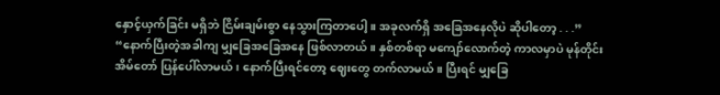နှောင့်ယှက်ခြင်း မရှိဘဲ ငြိမ်းချမ်းစွာ နေသွားကြတာပေါ့။ အခုလက်ရှိ အခြေအနေလိုပဲ ဆိုပါတော့ . . .”
“နောက်ပြီးတဲ့အခါကျ မျှခြေအခြေအနေ ဖြစ်လာတယ်။ နှစ်တစ်ရာ မကျော်လောက်တဲ့ ကာလမှာပဲ မုန်တိုင်းအိမ်တော် ပြန်ပေါ်လာမယ်၊ နောက်ပြီးရင်တော့ ဈေးတွေ တက်လာမယ်။ ပြီးရင် မျှခြေ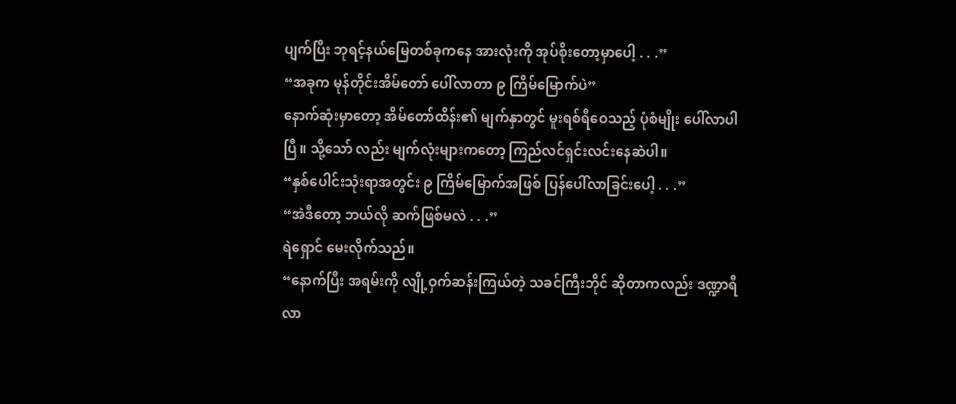ပျက်ပြီး ဘုရင့်နယ်မြေတစ်ခုကနေ အားလုံးကို အုပ်စိုးတော့မှာပေါ့ . . .”
“အခုက မုန်တိုင်းအိမ်တော် ပေါ်လာတာ ၉ ကြိမ်မြောက်ပဲ”
နောက်ဆုံးမှာတော့ အိမ်တော်ထိန်း၏ မျက်နှာတွင် မူးရစ်ရီဝေသည့် ပုံစံမျိုး ပေါ်လာပါပြီ။ သို့သော် လည်း မျက်လုံးများကတော့ ကြည်လင်ရှင်းလင်းနေဆဲပါ။
“နှစ်ပေါင်းသုံးရာအတွင်း ၉ ကြိမ်မြောက်အဖြစ် ပြန်ပေါ်လာခြင်းပေါ့ . . .”
“အဲဒီတော့ ဘယ်လို ဆက်ဖြစ်မလဲ . . .”
ရဲရှောင် မေးလိုက်သည်။
“နောက်ပြီး အရမ်းကို လျို့ဝှက်ဆန်းကြယ်တဲ့ သခင်ကြီးဘိုင် ဆိုတာကလည်း ဒဏ္ဍာရီလာ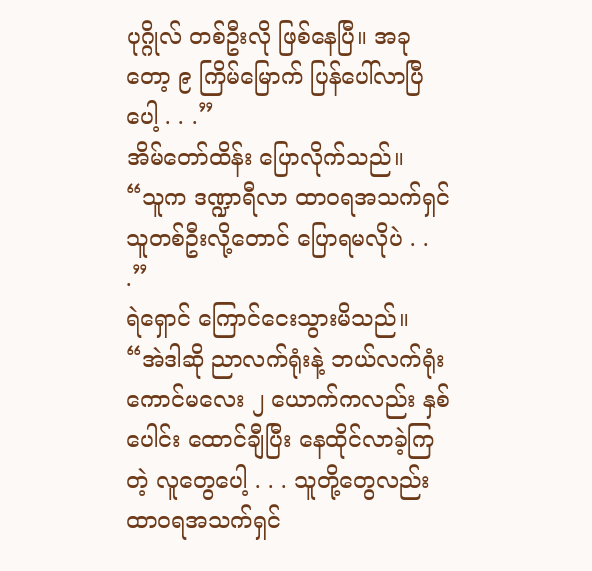ပုဂ္ဂိုလ် တစ်ဦးလို ဖြစ်နေပြီ။ အခုတော့ ၉ ကြိမ်မြောက် ပြန်ပေါ်လာပြီပေါ့ . . .”
အိမ်တော်ထိန်း ပြောလိုက်သည်။
“သူက ဒဏ္ဍာရီလာ ထာဝရအသက်ရှင်သူတစ်ဦးလို့တောင် ပြောရမလိုပဲ . . .”
ရဲရှောင် ကြောင်ငေးသွားမိသည်။
“အဲဒါဆို ညာလက်ရုံးနဲ့ ဘယ်လက်ရုံး ကောင်မလေး ၂ ယောက်ကလည်း နှစ်ပေါင်း ထောင်ချီပြီး နေထိုင်လာခဲ့ကြတဲ့ လူတွေပေါ့ . . . သူတို့တွေလည်း ထာဝရအသက်ရှင်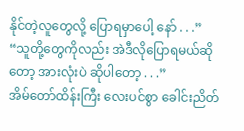နိုင်တဲ့လူတွေလို့ ပြောရမှာပေါ့ နော် . . .”
“သူတို့တွေကိုလည်း အဲဒီလိုပြောရမယ်ဆိုတော့ အားလုံးပဲ ဆိုပါတော့ . . .”
အိမ်တော်ထိန်းကြီး လေးပင်စွာ ခေါင်းညိတ်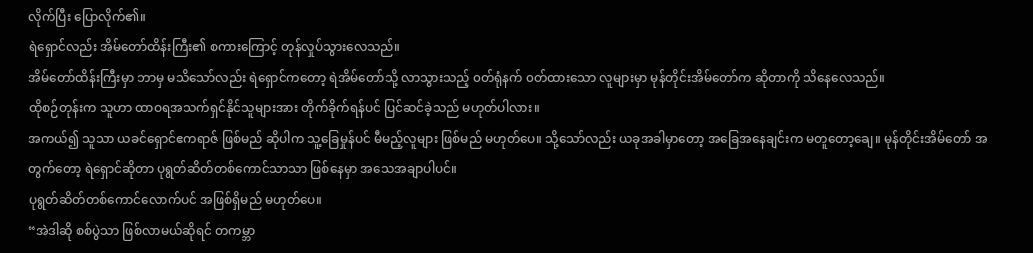လိုက်ပြီး ပြောလိုက်၏။
ရဲရှောင်လည်း အိမ်တော်ထိန်းကြီး၏ စကားကြောင့် တုန်လှုပ်သွားလေသည်။
အိမ်တော်ထိန်းကြီးမှာ ဘာမှ မသိသော်လည်း ရဲရှောင်ကတော့ ရဲအိမ်တော်သို့ လာသွားသည့် ၀တ်ရုံနက် ၀တ်ထားသော လူများမှာ မုန်တိုင်းအိမ်တော်က ဆိုတာကို သိနေလေသည်။
ထိုစဉ်တုန်းက သူဟာ ထာဝရအသက်ရှင်နိုင်သူများအား တိုက်ခိုက်ရန်ပင် ပြင်ဆင်ခဲ့သည် မဟုတ်ပါလား။
အကယ်၍ သူသာ ယခင်ရှောင်ဧကရာဇ် ဖြစ်မည် ဆိုပါက သူ့ခြေမှုန်ပင် မီမည့်လူများ ဖြစ်မည် မဟုတ်ပေ။ သို့သော်လည်း ယခုအခါမှာတော့ အခြေအနေချင်းက မတူတော့ချေ။ မုန်တိုင်းအိမ်တော် အတွက်တော့ ရဲရှောင်ဆိုတာ ပုရွတ်ဆိတ်တစ်ကောင်သာသာ ဖြစ်နေမှာ အသေအချာပါပင်။
ပုရွတ်ဆိတ်တစ်ကောင်လောက်ပင် အဖြစ်ရှိမည် မဟုတ်ပေ။
“အဲဒါဆို စစ်ပွဲသာ ဖြစ်လာမယ်ဆိုရင် တကမ္ဘာ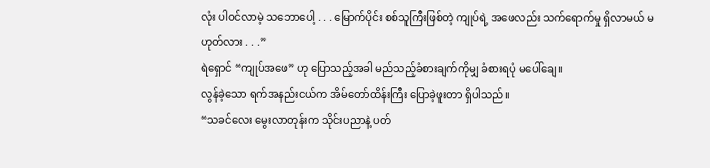လုံး ပါဝင်လာမဲ့ သဘောပေါ့ . . . မြောက်ပိုင်း စစ်သူကြီးဖြစ်တဲ့ ကျုပ်ရဲ့ အဖေလည်း သက်ရောက်မှု ရှိလာမယ် မဟုတ်လား . . .”
ရဲရှောင် “ကျုပ်အဖေ” ဟု ပြောသည့်အခါ မည်သည့်ခံစားချက်ကိုမျှ ခံစားရပုံ မပေါ်ချေ။
လွန်ခဲ့သော ရက်အနည်းငယ်က အိမ်တော်ထိန်းကြီး ပြောခဲ့ဖူးတာ ရှိပါသည်။
“သခင်လေး မွေးလာတုန်းက သိုင်းပညာနဲ့ ပတ်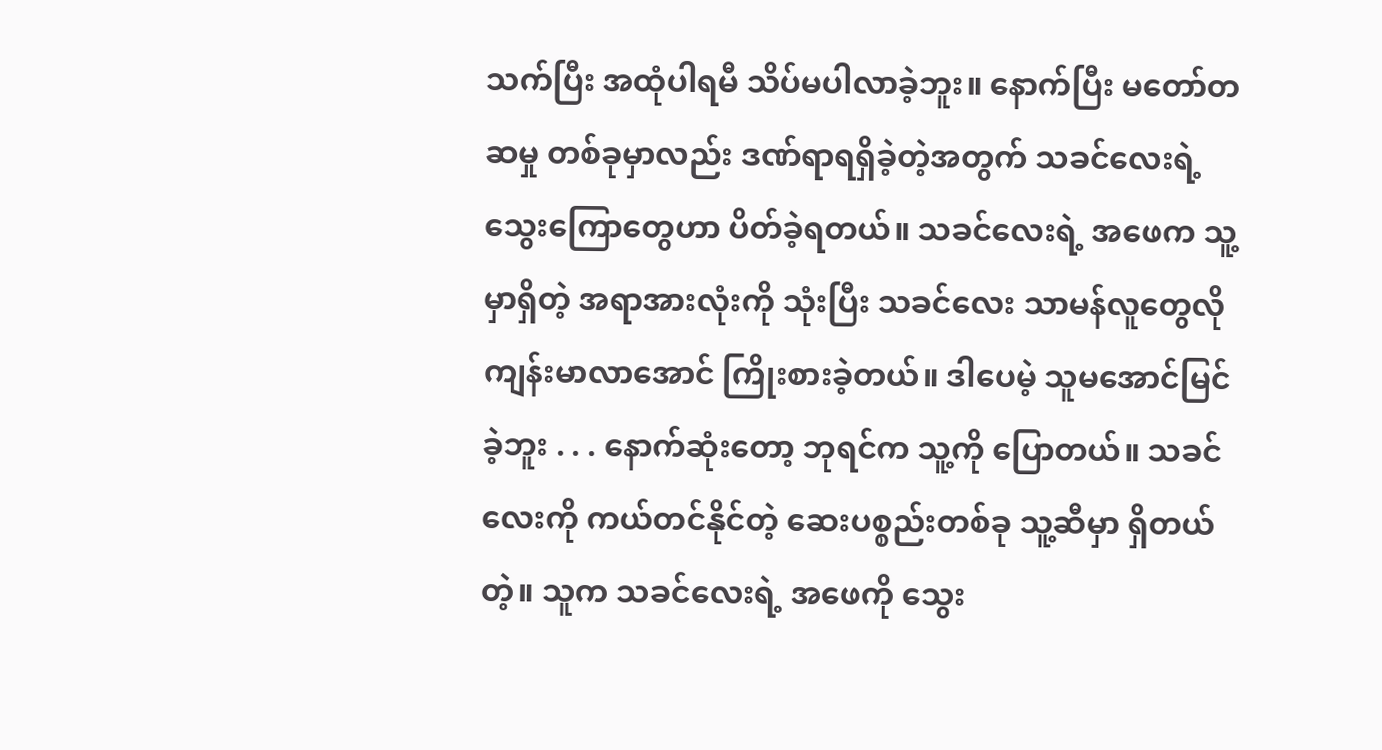သက်ပြီး အထုံပါရမီ သိပ်မပါလာခဲ့ဘူး။ နောက်ပြီး မတော်တဆမှု တစ်ခုမှာလည်း ဒဏ်ရာရရှိခဲ့တဲ့အတွက် သခင်လေးရဲ့ သွေးကြောတွေဟာ ပိတ်ခဲ့ရတယ်။ သခင်လေးရဲ့ အဖေက သူ့မှာရှိတဲ့ အရာအားလုံးကို သုံးပြီး သခင်လေး သာမန်လူတွေလို ကျန်းမာလာအောင် ကြိုးစားခဲ့တယ်။ ဒါပေမဲ့ သူမအောင်မြင်ခဲ့ဘူး . . . နောက်ဆုံးတော့ ဘုရင်က သူ့ကို ပြောတယ်။ သခင်လေးကို ကယ်တင်နိုင်တဲ့ ဆေးပစ္စည်းတစ်ခု သူ့ဆီမှာ ရှိတယ်တဲ့။ သူက သခင်လေးရဲ့ အဖေကို သွေး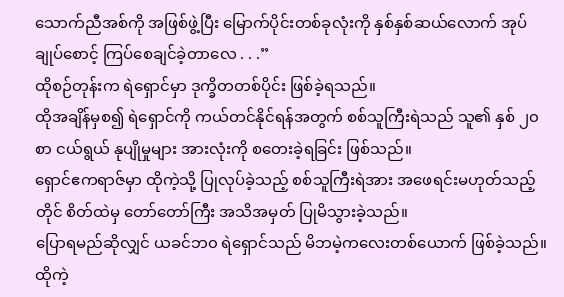သောက်ညီအစ်ကို အဖြစ်ဖွဲ့ပြီး မြောက်ပိုင်းတစ်ခုလုံးကို နှစ်နှစ်ဆယ်လောက် အုပ်ချုပ်စောင့် ကြပ်စေချင်ခဲ့တာလေ . . .”
ထိုစဉ်တုန်းက ရဲရှောင်မှာ ဒုက္ခိတတစ်ပိုင်း ဖြစ်ခဲ့ရသည်။
ထိုအချိန်မှစ၍ ရဲရှောင်ကို ကယ်တင်နိုင်ရန်အတွက် စစ်သူကြီးရဲသည် သူ၏ နှစ် ၂၀ စာ ငယ်ရွယ် နုပျိုမှုများ အားလုံးကို စတေးခဲ့ရခြင်း ဖြစ်သည်။
ရှောင်ဧကရာဇ်မှာ ထိုကဲ့သို့ ပြုလုပ်ခဲ့သည့် စစ်သူကြီးရဲအား အဖေရင်းမဟုတ်သည့်တိုင် စိတ်ထဲမှ တော်တော်ကြီး အသိအမှတ် ပြုမိသွားခဲ့သည်။
ပြောရမည်ဆိုလျှင် ယခင်ဘ၀ ရဲရှောင်သည် မိဘမဲ့ကလေးတစ်ယောက် ဖြစ်ခဲ့သည်။ ထိုကဲ့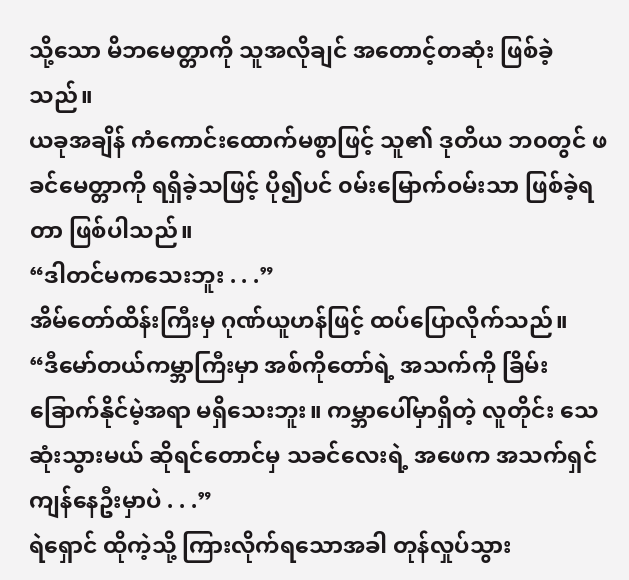သို့သော မိဘမေတ္တာကို သူအလိုချင် အတောင့်တဆုံး ဖြစ်ခဲ့သည်။
ယခုအချိန် ကံကောင်းထောက်မစွာဖြင့် သူ၏ ဒုတိယ ဘ၀တွင် ဖခင်မေတ္တာကို ရရှိခဲ့သဖြင့် ပို၍ပင် ၀မ်းမြောက်ဝမ်းသာ ဖြစ်ခဲ့ရတာ ဖြစ်ပါသည်။
“ဒါတင်မကသေးဘူး . . .”
အိမ်တော်ထိန်းကြီးမှ ဂုဏ်ယူဟန်ဖြင့် ထပ်ပြောလိုက်သည်။
“ဒီမော်တယ်ကမ္ဘာကြီးမှာ အစ်ကိုတော်ရဲ့ အသက်ကို ခြိမ်းခြောက်နိုင်မဲ့အရာ မရှိသေးဘူး။ ကမ္ဘာပေါ်မှာရှိတဲ့ လူတိုင်း သေဆုံးသွားမယ် ဆိုရင်တောင်မှ သခင်လေးရဲ့ အဖေက အသက်ရှင် ကျန်နေဦးမှာပဲ . . .”
ရဲရှောင် ထိုကဲ့သို့ ကြားလိုက်ရသောအခါ တုန်လှုပ်သွား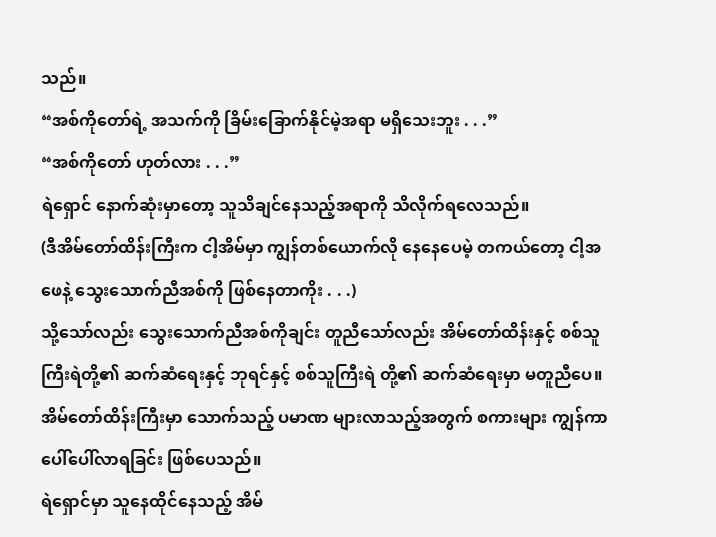သည်။
“အစ်ကိုတော်ရဲ့ အသက်ကို ခြိမ်းခြောက်နိုင်မဲ့အရာ မရှိသေးဘူး . . .”
“အစ်ကိုတော် ဟုတ်လား . . .”
ရဲရှောင် နောက်ဆုံးမှာတော့ သူသိချင်နေသည့်အရာကို သိလိုက်ရလေသည်။
(ဒီအိမ်တော်ထိန်းကြီးက ငါ့အိမ်မှာ ကျွန်တစ်ယောက်လို နေနေပေမဲ့ တကယ်တော့ ငါ့အဖေနဲ့ သွေးသောက်ညီအစ်ကို ဖြစ်နေတာကိုး . . .)
သို့သော်လည်း သွေးသောက်ညီအစ်ကိုချင်း တူညီသော်လည်း အိမ်တော်ထိန်းနှင့် စစ်သူကြီးရဲတို့၏ ဆက်ဆံရေးနှင့် ဘုရင်နှင့် စစ်သူကြီးရဲ တို့၏ ဆက်ဆံရေးမှာ မတူညီပေ။
အိမ်တော်ထိန်းကြီးမှာ သောက်သည့် ပမာဏ များလာသည့်အတွက် စကားများ ကျွန်ကာ ပေါ်ပေါ်လာရခြင်း ဖြစ်ပေသည်။
ရဲရှောင်မှာ သူနေထိုင်နေသည့် အိမ်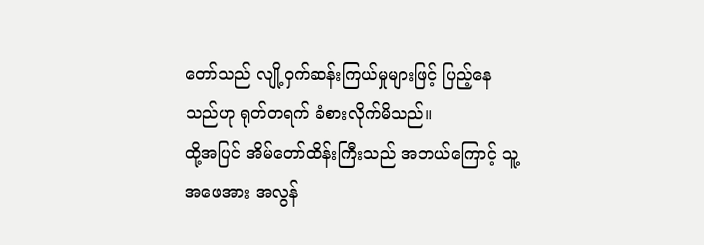တော်သည် လျို့ဝှက်ဆန်းကြယ်မှုများဖြင့် ပြည့်နေသည်ဟု ရုတ်တရက် ခံစားလိုက်မိသည်။
ထို့အပြင် အိမ်တော်ထိန်းကြီးသည် အဘယ်ကြောင့် သူ့အဖေအား အလွန်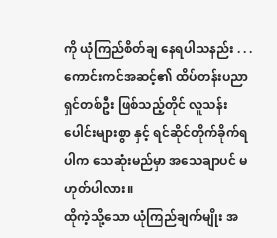ကို ယုံကြည်စိတ်ချ နေရပါသနည်း . . . ကောင်းကင်အဆင့်၏ ထိပ်တန်းပညာရှင်တစ်ဦး ဖြစ်သည့်တိုင် လူသန်းပေါင်းများစွာ နှင့် ရင်ဆိုင်တိုက်ခိုက်ရပါက သေဆုံးမည်မှာ အသေချာပင် မဟုတ်ပါလား။
ထိုကဲ့သို့သော ယုံကြည်ချက်မျိုး အ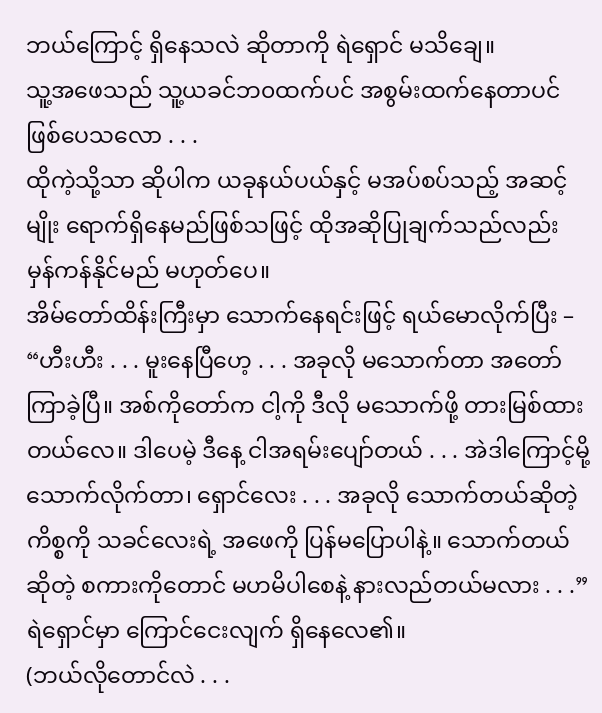ဘယ်ကြောင့် ရှိနေသလဲ ဆိုတာကို ရဲရှောင် မသိချေ။
သူ့အဖေသည် သူ့ယခင်ဘ၀ထက်ပင် အစွမ်းထက်နေတာပင် ဖြစ်ပေသလော . . .
ထိုကဲ့သို့သာ ဆိုပါက ယခုနယ်ပယ်နှင့် မအပ်စပ်သည့် အဆင့်မျိုး ရောက်ရှိနေမည်ဖြစ်သဖြင့် ထိုအဆိုပြုချက်သည်လည်း မှန်ကန်နိုင်မည် မဟုတ်ပေ။
အိမ်တော်ထိန်းကြီးမှာ သောက်နေရင်းဖြင့် ရယ်မောလိုက်ပြီး –
“ဟီးဟီး . . . မူးနေပြီဟေ့ . . . အခုလို မသောက်တာ အတော်ကြာခဲ့ပြီ။ အစ်ကိုတော်က ငါ့ကို ဒီလို မသောက်ဖို့ တားမြစ်ထားတယ်လေ။ ဒါပေမဲ့ ဒီနေ့ ငါအရမ်းပျော်တယ် . . . အဲဒါကြောင့်မို့ သောက်လိုက်တာ၊ ရှောင်လေး . . . အခုလို သောက်တယ်ဆိုတဲ့ ကိစ္စကို သခင်လေးရဲ့ အဖေကို ပြန်မပြောပါနဲ့။ သောက်တယ်ဆိုတဲ့ စကားကိုတောင် မဟမိပါစေနဲ့ နားလည်တယ်မလား . . .”
ရဲရှောင်မှာ ကြောင်ငေးလျက် ရှိနေလေ၏။
(ဘယ်လိုတောင်လဲ . . .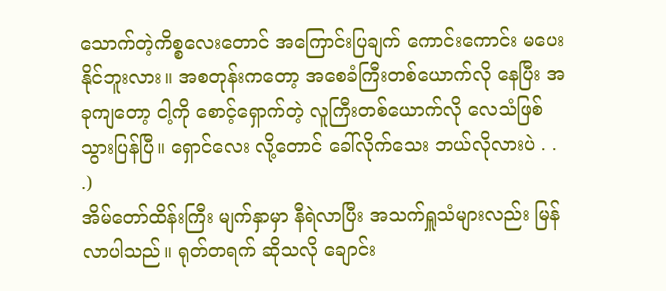သောက်တဲ့ကိစ္စလေးတောင် အကြောင်းပြချက် ကောင်းကောင်း မပေးနိုင်ဘူးလား။ အစတုန်းကတော့ အစေခံကြီးတစ်ယောက်လို နေပြီး အခုကျတော့ ငါ့ကို စောင့်ရှောက်တဲ့ လူကြီးတစ်ယောက်လို လေသံဖြစ်သွားပြန်ပြီ။ ရှောင်လေး လို့တောင် ခေါ်လိုက်သေး ဘယ်လိုလားပဲ . . .)
အိမ်တော်ထိန်းကြီး မျက်နှာမှာ နီရဲလာပြီး အသက်ရှူသံများလည်း မြန်လာပါသည်။ ရုတ်တရက် ဆိုသလို ချောင်း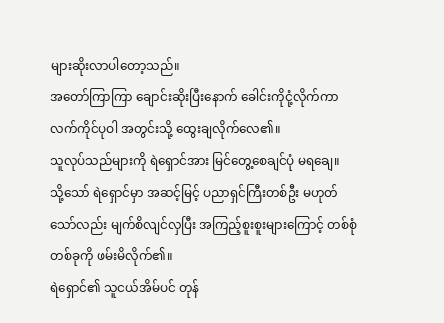များဆိုးလာပါတော့သည်။
အတော်ကြာကြာ ချောင်းဆိုးပြီးနောက် ခေါင်းကိုငုံ့လိုက်ကာ လက်ကိုင်ပုဝါ အတွင်းသို့ ထွေးချလိုက်လေ၏။
သူလုပ်သည်များကို ရဲရှောင်အား မြင်တွေ့စေချင်ပုံ မရချေ။
သို့သော် ရဲရှောင်မှာ အဆင့်မြင့် ပညာရှင်ကြီးတစ်ဦး မဟုတ်သော်လည်း မျက်စိလျင်လှပြီး အကြည့်စူးစူးများကြောင့် တစ်စုံတစ်ခုကို ဖမ်းမိလိုက်၏။
ရဲရှောင်၏ သူငယ်အိမ်ပင် တုန်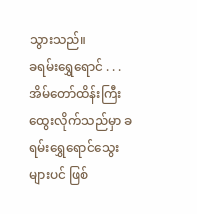သွားသည်။
ခရမ်းရွှေရောင် . . .
အိမ်တော်ထိန်းကြီး ထွေးလိုက်သည်မှာ ခရမ်းရွှေရောင်သွေးများပင် ဖြစ်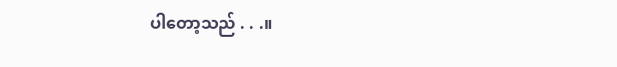ပါတော့သည် . . .။